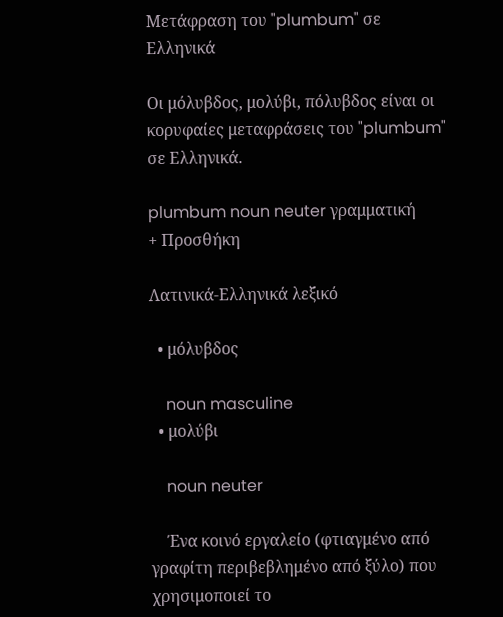Μετάφραση του "plumbum" σε Ελληνικά

Οι μόλυβδος, μολύβι, πόλυβδος είναι οι κορυφαίες μεταφράσεις του "plumbum" σε Ελληνικά.

plumbum noun neuter γραμματική
+ Προσθήκη

Λατινικά-Ελληνικά λεξικό

  • μόλυβδος

    noun masculine
  • μολύβι

    noun neuter

    Ένα κοινό εργαλείο (φτιαγμένο από γραφίτη περιβεβλημένο από ξύλο) που χρησιμοποιεί το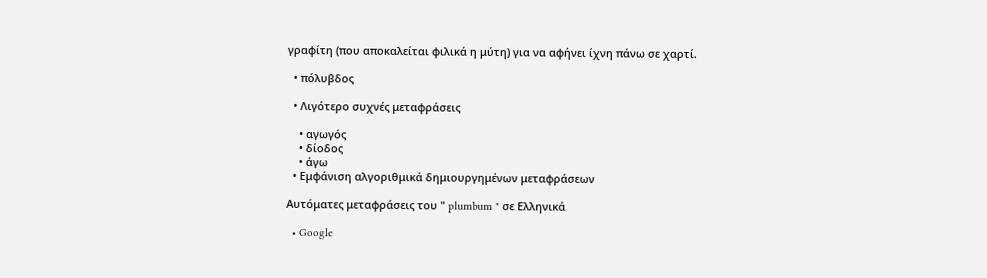γραφίτη (που αποκαλείται φιλικά η μύτη) για να αφήνει ίχνη πάνω σε χαρτί.

  • πόλυβδος

  • Λιγότερο συχνές μεταφράσεις

    • αγωγός
    • δίοδος
    • άγω
  • Εμφάνιση αλγοριθμικά δημιουργημένων μεταφράσεων

Αυτόματες μεταφράσεις του " plumbum " σε Ελληνικά

  • Google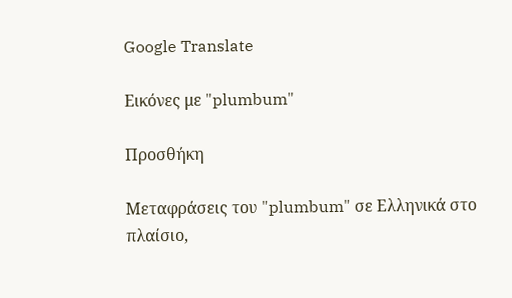Google Translate

Εικόνες με "plumbum"

Προσθήκη

Μεταφράσεις του "plumbum" σε Ελληνικά στο πλαίσιο,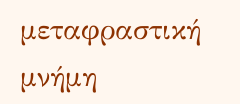μεταφραστική μνήμη